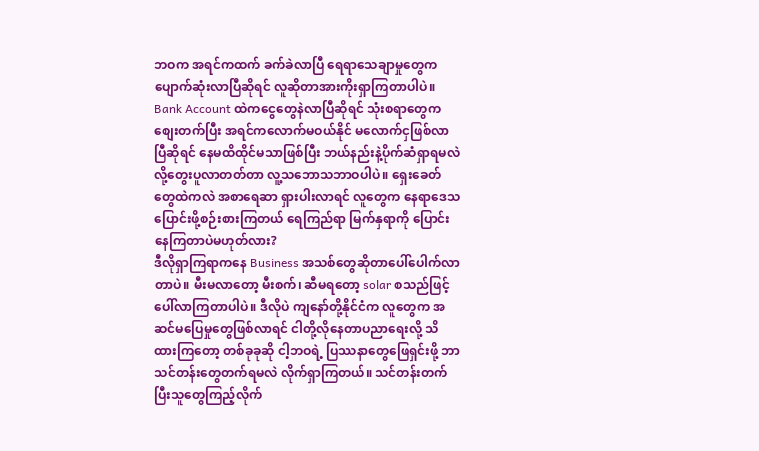ဘဝက အရင်ကထက် ခက်ခဲလာပြီ ရေရာသေချာမှုတွေက ပျောက်ဆုံးလာပြီဆိုရင် လူဆိုတာအားကိုးရှာကြတာပါပဲ။ Bank Account ထဲကငွေတွေနဲလာပြီဆိုရင် သုံးစရာတွေက စျေးတက်ပြီး အရင်ကလောက်မဝယ်နိုင် မလောက်ငှဖြစ်လာပြီဆိုရင် နေမထိထိုင်မသာဖြစ်ပြီး ဘယ်နည်းနဲ့ပိုက်ဆံရှာရမလဲလို့တွေးပူလာတတ်တာ လူ့သဘောသဘာဝပါပဲ။ ရှေးခေတ်တွေထဲကလဲ အစာရေဆာ ရှားပါးလာရင် လူတွေက နေရာဒေသပြောင်းဖို့စဉ်းစားကြတယ် ရေကြည်ရာ မြက်နှရာကို ပြောင်းနေကြတာပဲမဟုတ်လား?
ဒီလိုရှာကြရာကနေ Business အသစ်တွေဆိုတာပေါ်ပေါက်လာတာပဲ။ မီးမလာတော့ မီးစက်၊ ဆီမရတော့ solar စသည်ဖြင့်ပေါ်လာကြတာပါပဲ။ ဒီလိုပဲ ကျနော်တို့နိုင်ငံက လူတွေက အဆင်မပြေမှုတွေဖြစ်လာရင် ငါတို့လိုနေတာပညာရေးလို့ သိထားကြတော့ တစ်ခုခုဆို ငါ့ဘဝရဲ့ ပြဿနာတွေဖြေရှင်းဖို့ ဘာသင်တန်းတွေတက်ရမလဲ လိုက်ရှာကြတယ်။ သင်တန်းတက်ပြီးသူတွေကြည့်လိုက်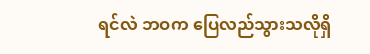ရင်လဲ ဘဝက ပြေလည်သွားသလိုရှိ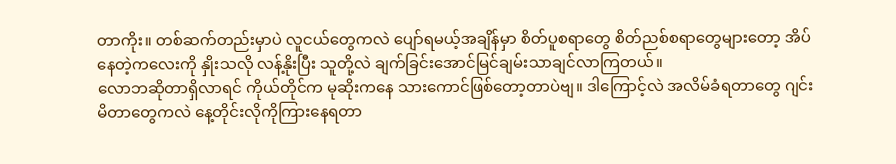တာကိုး။ တစ်ဆက်တည်းမှာပဲ လူငယ်တွေကလဲ ပျော်ရမယ့်အချိန်မှာ စိတ်ပူစရာတွေ စိတ်ညစ်စရာတွေများတော့ အိပ်နေတဲ့ကလေးကို နှိုးသလို လန့်နိုးပြီး သူတို့လဲ ချက်ခြင်းအောင်မြင်ချမ်းသာချင်လာကြတယ်။
လောဘဆိုတာရှိလာရင် ကိုယ်တိုင်က မုဆိုးကနေ သားကောင်ဖြစ်တော့တာပဲဗျ။ ဒါကြောင့်လဲ အလိမ်ခံရတာတွေ ဂျင်းမိတာတွေကလဲ နေ့တိုင်းလိုကိုကြားနေရတာ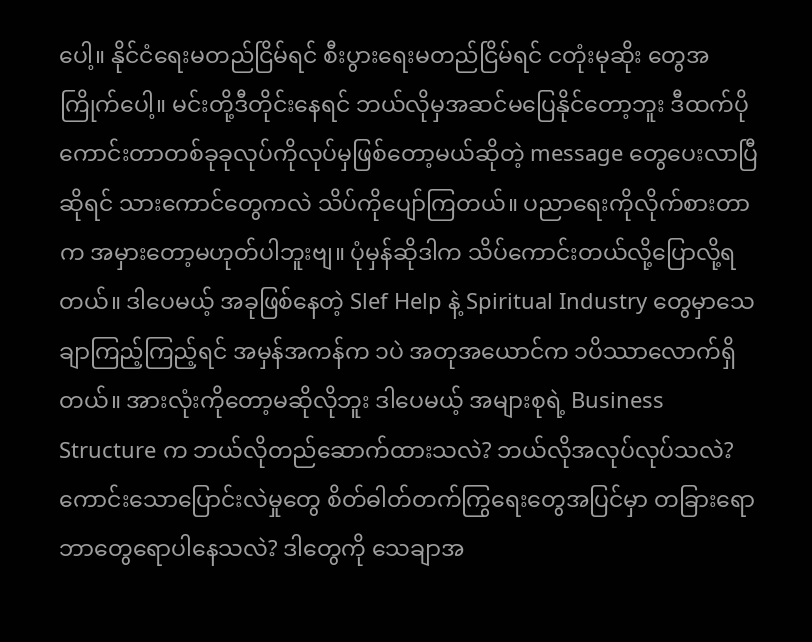ပေါ့။ နိုင်ငံရေးမတည်ငြိမ်ရင် စီးပွားရေးမတည်ငြိမ်ရင် ငတုံးမုဆိုး တွေအကြိုက်ပေါ့။ မင်းတို့ဒီတိုင်းနေရင် ဘယ်လိုမှအဆင်မပြေနိုင်တော့ဘူး ဒီထက်ပိုကောင်းတာတစ်ခုခုလုပ်ကိုလုပ်မှဖြစ်တော့မယ်ဆိုတဲ့ message တွေပေးလာပြီဆိုရင် သားကောင်တွေကလဲ သိပ်ကိုပျော်ကြတယ်။ ပညာရေးကိုလိုက်စားတာက အမှားတော့မဟုတ်ပါဘူးဗျ။ ပုံမှန်ဆိုဒါက သိပ်ကောင်းတယ်လို့ပြောလို့ရတယ်။ ဒါပေမယ့် အခုဖြစ်နေတဲ့ Slef Help နဲ့ Spiritual Industry တွေမှာသေချာကြည့်ကြည့်ရင် အမှန်အကန်က ၁ပဲ အတုအယောင်က ၁ပိဿာလောက်ရှိတယ်။ အားလုံးကိုတော့မဆိုလိုဘူး ဒါပေမယ့် အများစုရဲ့ Business Structure က ဘယ်လိုတည်ဆောက်ထားသလဲ? ဘယ်လိုအလုပ်လုပ်သလဲ? ကောင်းသောပြောင်းလဲမှုတွေ စိတ်ဓါတ်တက်ကြွရေးတွေအပြင်မှာ တခြားရောဘာတွေရောပါနေသလဲ? ဒါတွေကို သေချာအ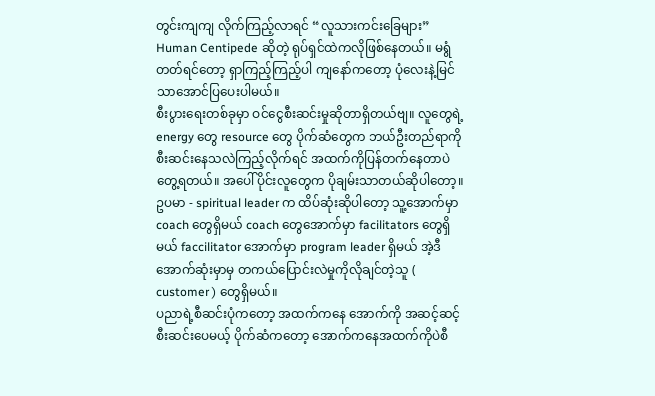တွင်းကျကျ လိုက်ကြည့်လာရင် “လူသားကင်းခြေများ” Human Centipede ဆိုတဲ့ ရုပ်ရှင်ထဲကလိုဖြစ်နေတယ်။ မရွံတတ်ရင်တော့ ရှာကြည့်ကြည့်ပါ ကျနော်ကတော့ ပုံလေးနဲ့မြင်သာအောင်ပြပေးပါမယ်။
စီးပွားရေးတစ်ခုမှာ ဝင်ငွေစီးဆင်းမှုဆိုတာရှိတယ်ဗျ။ လူတွေရဲ့ energy တွေ resource တွေ ပိုက်ဆံတွေက ဘယ်ဦးတည်ရာကိုစီးဆင်းနေသလဲကြည့်လိုက်ရင် အထက်ကိုပြန်တက်နေတာပဲတွေ့ရတယ်။ အပေါ်ပိုင်းလူတွေက ပိုချမ်းသာတယ်ဆိုပါတော့။
ဥပမာ - spiritual leader က ထိပ်ဆုံးဆိုပါတော့ သူ့အောက်မှာ coach တွေရှိမယ် coach တွေအောက်မှာ facilitators တွေရှိမယ် faccilitator အောက်မှာ program leader ရှိမယ် အဲ့ဒီအောက်ဆုံးမှာမှ တကယ်ပြောင်းလဲမှုကိုလိုချင်တဲ့သူ ( customer ) တွေရှိမယ်။
ပညာရဲ့စီဆင်းပုံကတော့ အထက်ကနေ အောက်ကို အဆင့်ဆင့် စီးဆင်းပေမယ့် ပိုက်ဆံကတော့ အောက်ကနေအထက်ကိုပဲစီ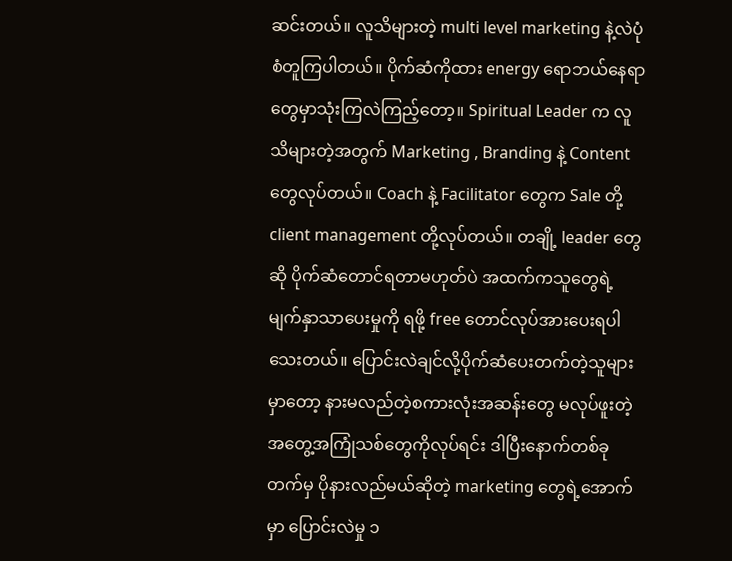ဆင်းတယ်။ လူသိများတဲ့ multi level marketing နဲ့လဲပုံစံတူကြပါတယ်။ ပိုက်ဆံကိုထား energy ရောဘယ်နေရာတွေမှာသုံးကြလဲကြည့်တော့။ Spiritual Leader က လူသိများတဲ့အတွက် Marketing , Branding နဲ့ Content တွေလုပ်တယ်။ Coach နဲ့ Facilitator တွေက Sale တို့ client management တို့လုပ်တယ်။ တချို့ leader တွေဆို ပိုက်ဆံတောင်ရတာမဟုတ်ပဲ အထက်ကသူတွေရဲ့ မျက်နှာသာပေးမှုကို ရဖို့ free တောင်လုပ်အားပေးရပါသေးတယ်။ ပြောင်းလဲချင်လို့ပိုက်ဆံပေးတက်တဲ့သူများမှာတော့ နားမလည်တဲ့စကားလုံးအဆန်းတွေ မလုပ်ဖူးတဲ့ အတွေ့အကြုံသစ်တွေကိုလုပ်ရင်း ဒါပြီးနောက်တစ်ခုတက်မှ ပိုနားလည်မယ်ဆိုတဲ့ marketing တွေရဲ့အောက်မှာ ပြောင်းလဲမှု ၁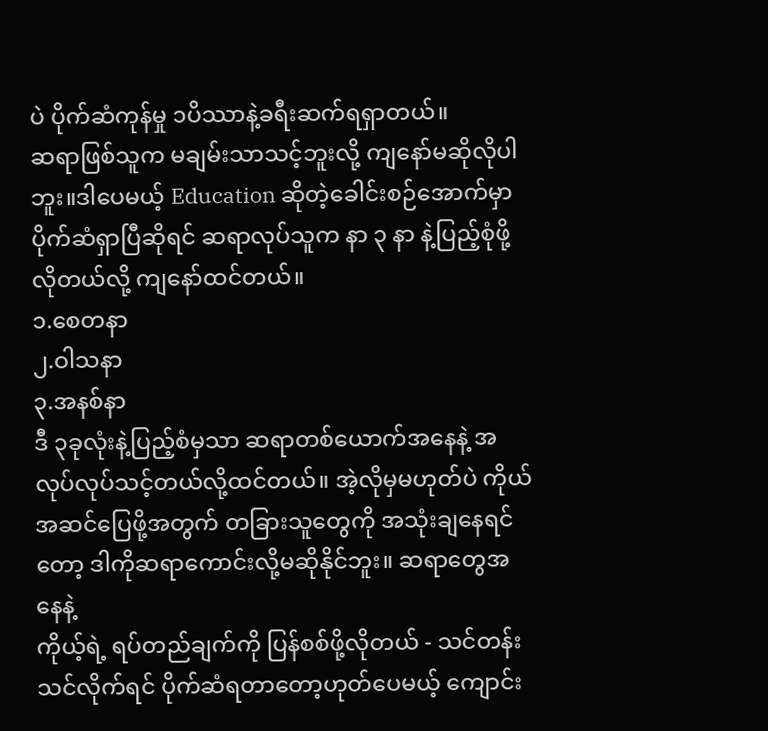ပဲ ပိုက်ဆံကုန်မှု ၁ပိဿာနဲ့ခရီးဆက်ရရှာတယ်။
ဆရာဖြစ်သူက မချမ်းသာသင့်ဘူးလို့ ကျနော်မဆိုလိုပါဘူး။ဒါပေမယ့် Education ဆိုတဲ့ခေါင်းစဉ်အောက်မှာ ပိုက်ဆံရှာပြီဆိုရင် ဆရာလုပ်သူက နာ ၃ နာ နဲ့ပြည့်စုံဖို့လိုတယ်လို့ ကျနော်ထင်တယ်။
၁.စေတနာ
၂.ဝါသနာ
၃.အနစ်နာ
ဒီ ၃ခုလုံးနဲ့ပြည့်စံမှသာ ဆရာတစ်ယောက်အနေနဲ့ အလုပ်လုပ်သင့်တယ်လို့ထင်တယ်။ အဲ့လိုမှမဟုတ်ပဲ ကိုယ်အဆင်ပြေဖို့အတွက် တခြားသူတွေကို အသုံးချနေရင်တော့ ဒါကိုဆရာကောင်းလို့မဆိုနိုင်ဘူး။ ဆရာတွေအနေနဲ့
ကိုယ့်ရဲ့ ရပ်တည်ချက်ကို ပြန်စစ်ဖို့လိုတယ် - သင်တန်းသင်လိုက်ရင် ပိုက်ဆံရတာတော့ဟုတ်ပေမယ့် ကျောင်း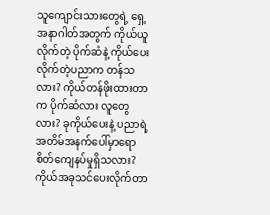သူကျောင်းသားတွေရဲ့ ရှေ့အနာဂါတ်အတွက် ကိုယ်ယူလိုက်တဲ့ ပိုက်ဆံနဲ့ ကိုယ်ပေးလိုက်တဲ့ပညာက တန်သလား? ကိုယ်တန်ဖိုးထားတာက ပိုက်ဆံလား လူတွေလား? ခုကိုယ်ပေးနဲ့ ပညာရဲ့ အတိမ်အနက်ပေါ်မှာရော စိတ်ကျေနပ်မှုရှိသလား? ကိုယ်အခုသင်ပေးလိုက်တာ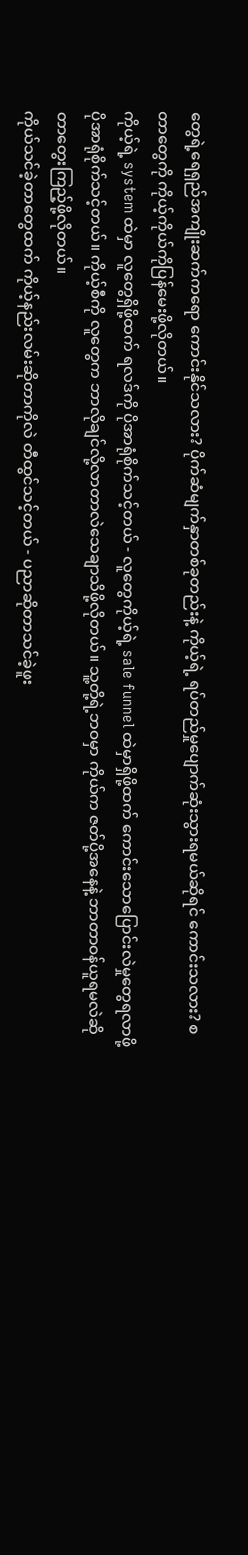တွေရဲ့ရေရှည်အကျိုးဆက်ကရော ကောင်းနိုင်သလား? ပိုက်ဆံမျက်နှာတစ်ခုတည်းနဲ့ ကိုယ့်ရဲ့ ရပ်တည်မှုပျောက်ဆုံးသွားရမယ်ဆိုရင် ကောင်းသလား? စတာတွေကို ကိုယ့်ကိုယ်ကိုပြန်မေးဖို့လိုတယ်။
ကိုယ့်ရဲ့ system ထဲမှာ လူတွေရှိဖို့ထက် ရလဒ်ကို ပိုအာရုံစိုက်သင့်တယ် - လူတွေကိုယ့်ရဲ့ sale funnel ထဲမှာရှိဖို့ထက် ကောင်းသောပြောင်းလဲမှုတွေရလာဖို့ ပိုအာရုံစိုက်သင့်တယ်။ ကိုယ့်စီကို လူတွေက ဘာလိုချင်လို့လာတာလဲသေချာသိဖို့လိုတယ်။ သူ့တို့ရဲ့ဘဝမှာ ကိုယ်က ဇတ်ပို့အနေနဲ့ ဘာတာဝန်ယူရမလဲဆိုတာတွေးကြည့်ဖို့လိုတယ်။
ကိုယ်သင်ခဲ့တာတွေထက် ကိုယ့်နည်းလမ်းဆိုတာကိုလဲ တီထွင်သင့်တယ် - ပညာဆိုတာသင်ခဲ့ဖူး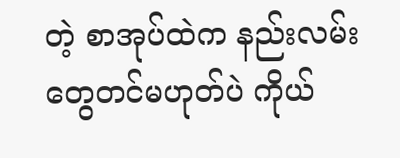တဲ့ စာအုပ်ထဲက နည်းလမ်းတွေတင်မဟုတ်ပဲ ကိုယ်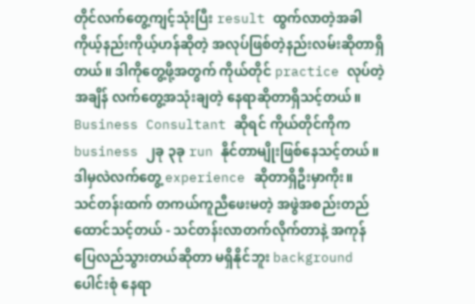တိုင်လက်တွေ့ကျင့်သုံးပြီး result ထွက်လာတဲ့အခါ ကိုယ့်နည်းကိုယ့်ဟန်ဆိုတဲ့ အလုပ်ဖြစ်တဲ့နည်းလမ်းဆိုတာရှိတယ်။ ဒါကိုတွေ့ဖို့အတွက် ကိုယ်တိုင် practice လုပ်တဲ့အချိန် လက်တွေ့အသုံးချတဲ့ နေရာဆိုတာရှိသင့်တယ်။ Business Consultant ဆိုရင် ကိုယ်တိုင်ကိုက business ၂ခု ၃ခု run နိုင်တာမျိုးဖြစ်နေသင့်တယ်။ ဒါမှလဲလက်တွေ့ experience ဆိုတာရှိဦးမှာကိုး။
သင်တန်းထက် တကယ်ကူညီဖေးမတဲ့ အဖွဲအစည်းတည်ထောင်သင့်တယ် - သင်တန်းလာတက်လိုက်တာနဲ့ အကုန်ပြေလည်သွားတယ်ဆိုတာ မရှိနိုင်ဘူး background ပေါင်းစုံ နေရာ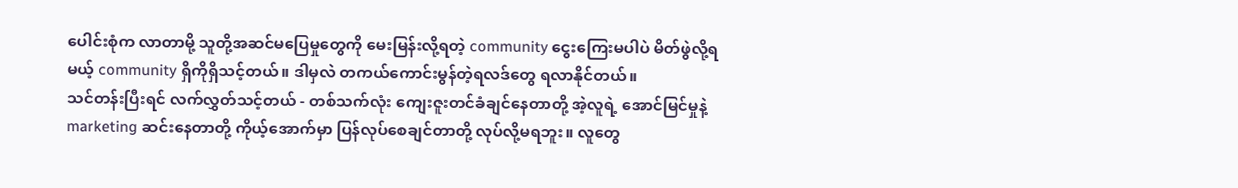ပေါင်းစုံက လာတာမို့ သူတို့အဆင်မပြေမှုတွေကို မေးမြန်းလို့ရတဲ့ community ငွေးကြေးမပါပဲ မိတ်ဖွဲလို့ရမယ့် community ရှိကိုရှိသင့်တယ်။ ဒါမှလဲ တကယ်ကောင်းမွန်တဲ့ရလဒ်တွေ ရလာနိုင်တယ်။
သင်တန်းပြီးရင် လက်လွှတ်သင့်တယ် - တစ်သက်လုံး ကျေးဇူးတင်ခံချင်နေတာတို့ အဲ့လူရဲ့ အောင်မြင်မှုနဲ့ marketing ဆင်းနေတာတို့ ကိုယ့်အောက်မှာ ပြန်လုပ်စေချင်တာတို့ လုပ်လို့မရဘူး။ လူတွေ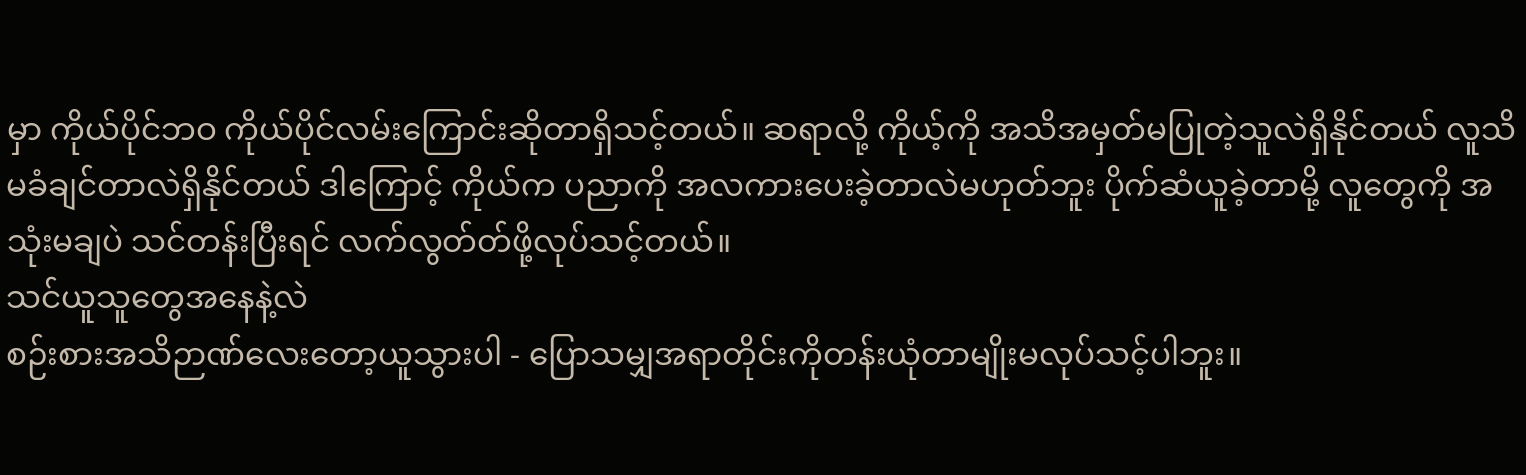မှာ ကိုယ်ပိုင်ဘဝ ကိုယ်ပိုင်လမ်းကြောင်းဆိုတာရှိသင့်တယ်။ ဆရာလို့ ကိုယ့်ကို အသိအမှတ်မပြုတဲ့သူလဲရှိနိုင်တယ် လူသိမခံချင်တာလဲရှိနိုင်တယ် ဒါကြောင့် ကိုယ်က ပညာကို အလကားပေးခဲ့တာလဲမဟုတ်ဘူး ပိုက်ဆံယူခဲ့တာမို့ လူတွေကို အသုံးမချပဲ သင်တန်းပြီးရင် လက်လွတ်တ်ဖို့လုပ်သင့်တယ်။
သင်ယူသူတွေအနေနဲ့လဲ
စဉ်းစားအသိဉာဏ်လေးတော့ယူသွားပါ - ပြောသမျှအရာတိုင်းကိုတန်းယုံတာမျိုးမလုပ်သင့်ပါဘူး။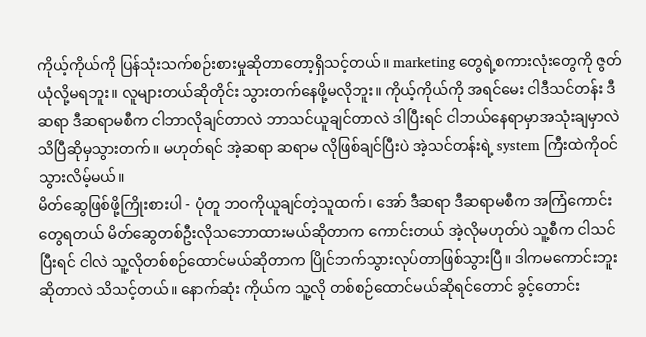ကိုယ့်ကိုယ်ကို ပြန်သုံးသက်စဉ်းစားမှုဆိုတာတော့ရှိသင့်တယ်။ marketing တွေရဲ့စကားလုံးတွေကို ဇွတ်ယုံလို့မရဘူး။ လူများတယ်ဆိုတိုင်း သွားတက်နေဖို့မလိုဘူး။ ကိုယ့်ကိုယ်ကို အရင်မေး ငါဒီသင်တန်း ဒီဆရာ ဒီဆရာမစီက ငါဘာလိုချင်တာလဲ ဘာသင်ယူချင်တာလဲ ဒါပြီးရင် ငါဘယ်နေရာမှာအသုံးချမှာလဲ သိပြီဆိုမှသွားတက်။ မဟုတ်ရင် အဲ့ဆရာ ဆရာမ လိုဖြစ်ချင်ပြီးပဲ အဲ့သင်တန်းရဲ့ system ကြီးထဲကိုဝင်သွားလိမ့်မယ်။
မိတ်ဆွေဖြစ်ဖို့ကြိုးစားပါ - ပုံတူ ဘဝကိုယူချင်တဲ့သူထက်၊ အော် ဒီဆရာ ဒီဆရာမစီက အကြံကောင်းတွေရတယ် မိတ်ဆွေတစ်ဦးလိုသဘောထားမယ်ဆိုတာက ကောင်းတယ် အဲ့လိုမဟုတ်ပဲ သူ့စီက ငါသင်ပြီးရင် ငါလဲ သူ့လိုတစ်စဉ်ထောင်မယ်ဆိုတာက ပြိုင်ဘက်သွားလုပ်တာဖြစ်သွားပြီ။ ဒါကမကောင်းဘူးဆိုတာလဲ သိသင့်တယ်။ နောက်ဆုံး ကိုယ်က သူ့လို တစ်စဉ်ထောင်မယ်ဆိုရင်တောင် ခွင့်တောင်း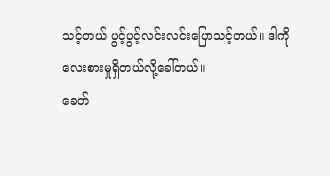သင့်တယ် ပွင့်ပွင့်လင်းလင်းပြောသင့်တယ်။ ဒါကိုလေးစားမှုရှိတယ်လို့ခေါ်တယ်။
ခေတ်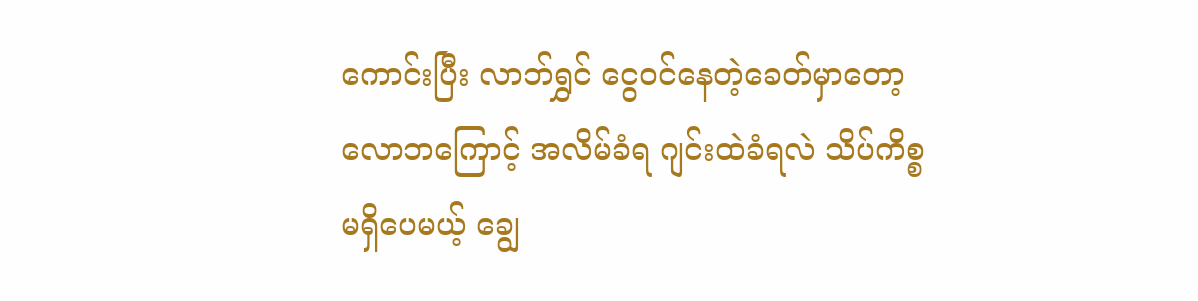ကောင်းပြီး လာဘ်ရွှင် ငွေဝင်နေတဲ့ခေတ်မှာတော့ လောဘကြောင့် အလိမ်ခံရ ဂျင်းထဲခံရလဲ သိပ်ကိစ္စမရှိပေမယ့် ချွေ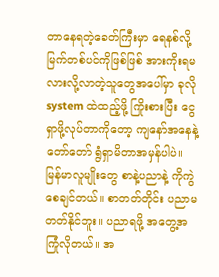တာနေရတဲ့ခေတ်ကြီးမှာ ရေနစ်လို့ မြက်တစ်ပင်ကိုဖြစ်ဖြစ် အားကိုးရမလားလို့လာတဲ့သူတွေအပေါ်မှာ ခုလို system ထဲထည့်ဖို့ ကြိုးစားပြီး ငွေရှာဖို့လုပ်တာကိုတော့ ကျနော်အနေနဲ့တော်တော် ရွံရှာမိတာအမှန်ပါပဲ။ မြန်မာလူမျိုးတွေ စာနဲ့ပညာနဲ့ ကိုကွဲစေချင်တယ်။ စာတတ်တိုင်း ပညာမတတ်နိုင်ဘူး။ ပညာရဖို့ အတွေ့အကြုံလိုတယ်။ အ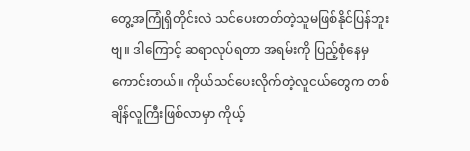တွေ့အကြုံရှိတိုင်းလဲ သင်ပေးတတ်တဲ့သူမဖြစ်နိုင်ပြန်ဘူးဗျ။ ဒါကြောင့် ဆရာလုပ်ရတာ အရမ်းကို ပြည့်စုံနေမှကောင်းတယ်။ ကိုယ်သင်ပေးလိုက်တဲ့လူငယ်တွေက တစ်ချိန်လူကြီးဖြစ်လာမှာ ကိုယ့်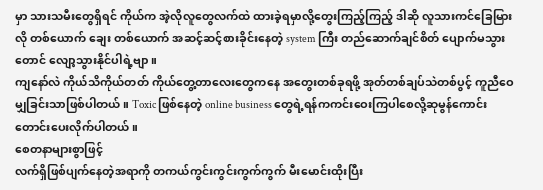မှာ သားသမီးတွေရှိရင် ကိုယ်က အဲ့လိုလူတွေလက်ထဲ ထားခဲ့ရမှာလို့တွေးကြည့်ကြည့် ဒါဆို လူသားကင်ခြေမြားလို တစ်ယောက် ချေး တစ်ယောက် အဆင့်ဆင့်စားခိုင်းနေတဲ့ system ကြီး တည်ဆောက်ချင်စိတ် ပျောက်မသွားတောင် လျော့သွားနိုင်ပါရဲ့ဗျာ။
ကျနော်လဲ ကိုယ်သိကိုယ်တတ် ကိုယ်တွေ့တာလေးတွေကနေ အတွေးတစ်ခုရဖို့ အုတ်တစ်ချပ်သဲတစ်ပွင့် ကူညီဝေမျှခြင်းသာဖြစ်ပါတယ်။ Toxic ဖြစ်နေတဲ့ online business တွေရဲ့ရန်ကကင်းဝေးကြပါစေလို့ဆုမွန်ကောင်းတောင်းပေးလိုက်ပါတယ်။
စေတနာများစွာဖြင့်
လက်ရှိဖြစ်ပျက်နေတဲ့အရာကို တကယ်ကွင်းကွင်းကွက်ကွက် မီးမောင်းထိုးပြီး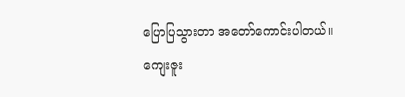ပြောပြသွားတာ အတော်ကောင်းပါတယ်။
ကျေးဇူး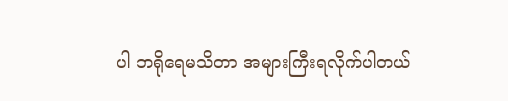ပါ ဘရိုရေမသိတာ အများကြီးရလိုက်ပါတယ်